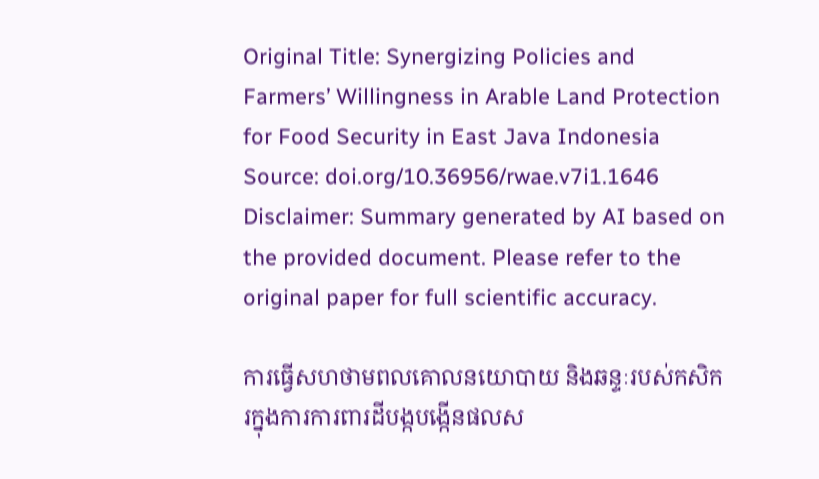Original Title: Synergizing Policies and Farmers’ Willingness in Arable Land Protection for Food Security in East Java Indonesia
Source: doi.org/10.36956/rwae.v7i1.1646
Disclaimer: Summary generated by AI based on the provided document. Please refer to the original paper for full scientific accuracy.

ការធ្វើសហថាមពលគោលនយោបាយ និងឆន្ទៈរបស់កសិករក្នុងការការពារដីបង្កបង្កើនផលស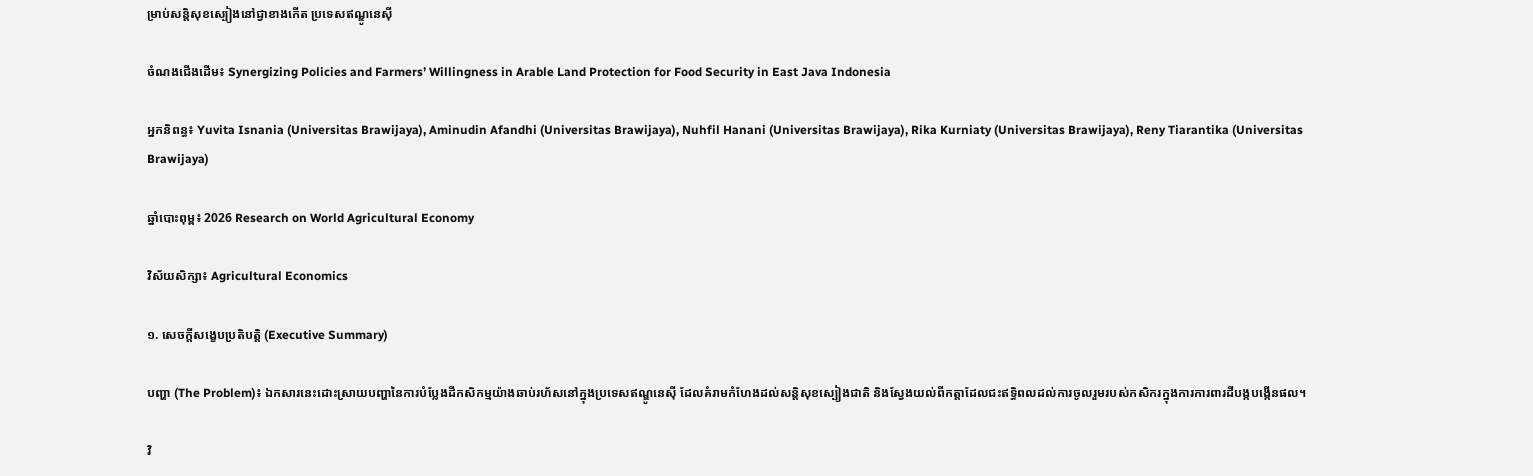ម្រាប់សន្តិសុខស្បៀងនៅជ្វាខាងកើត ប្រទេសឥណ្ឌូនេស៊ី

ចំណងជើងដើម៖ Synergizing Policies and Farmers’ Willingness in Arable Land Protection for Food Security in East Java Indonesia

អ្នកនិពន្ធ៖ Yuvita Isnania (Universitas Brawijaya), Aminudin Afandhi (Universitas Brawijaya), Nuhfil Hanani (Universitas Brawijaya), Rika Kurniaty (Universitas Brawijaya), Reny Tiarantika (Universitas Brawijaya)

ឆ្នាំបោះពុម្ព៖ 2026 Research on World Agricultural Economy

វិស័យសិក្សា៖ Agricultural Economics

១. សេចក្តីសង្ខេបប្រតិបត្តិ (Executive Summary)

បញ្ហា (The Problem)៖ ឯកសារនេះដោះស្រាយបញ្ហានៃការបំប្លែងដីកសិកម្មយ៉ាងឆាប់រហ័សនៅក្នុងប្រទេសឥណ្ឌូនេស៊ី ដែលគំរាមកំហែងដល់សន្តិសុខស្បៀងជាតិ និងស្វែងយល់ពីកត្តាដែលជះឥទ្ធិពលដល់ការចូលរួមរបស់កសិករក្នុងការការពារដីបង្កបង្កើនផល។

វិ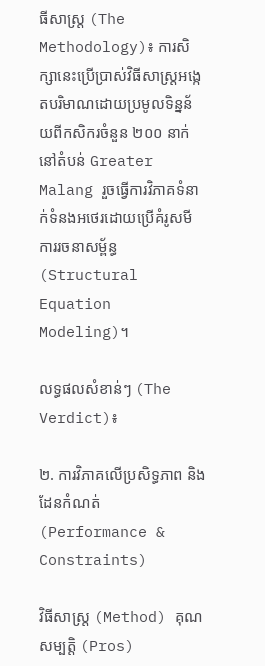ធីសាស្ត្រ (The Methodology)៖ ការសិក្សានេះប្រើប្រាស់វិធីសាស្ត្រអង្កេតបរិមាណដោយប្រមូលទិន្នន័យពីកសិករចំនួន ២០០ នាក់នៅតំបន់ Greater Malang រួចធ្វើការវិភាគទំនាក់ទំនងអថេរដោយប្រើគំរូសមីការរចនាសម្ព័ន្ធ (Structural Equation Modeling)។

លទ្ធផលសំខាន់ៗ (The Verdict)៖

២. ការវិភាគលើប្រសិទ្ធភាព និងដែនកំណត់ (Performance & Constraints)

វិធីសាស្ត្រ (Method) គុណសម្បត្តិ (Pros)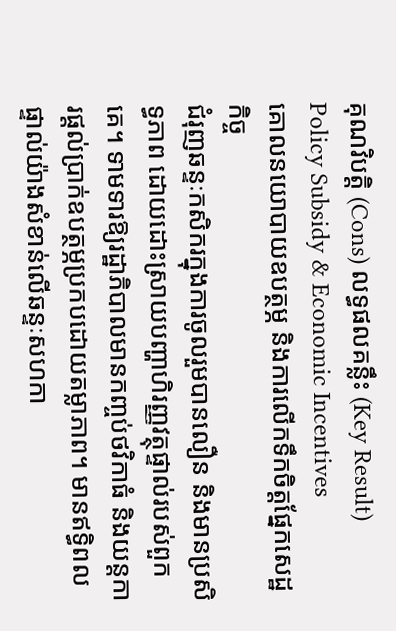គុណវិបត្តិ (Cons) លទ្ធផលគន្លឹះ (Key Result)
Policy Subsidy & Economic Incentives
គោលនយោបាយឧបត្ថម្ភ និងការលើកទឹកចិត្តផ្នែកសេដ្ឋកិច្ច
ជំរុញឆន្ទៈកសិករក្នុងការចូលរួមបានលឿន និងមានប្រសិទ្ធភាព ដោយដោះស្រាយបញ្ហាហិរញ្ញវត្ថុផ្ទាល់របស់ពួកគេ។ ទាមទារឱ្យរដ្ឋាភិបាលមានកញ្ចប់ថវិកាធំ និងយន្តការផ្តល់ប្រាក់ឧបត្ថម្ភប្រកបដោយតម្លាភាព។ មានឥទ្ធិពលផ្ទាល់យ៉ាងសំខាន់លើឆន្ទៈសហកា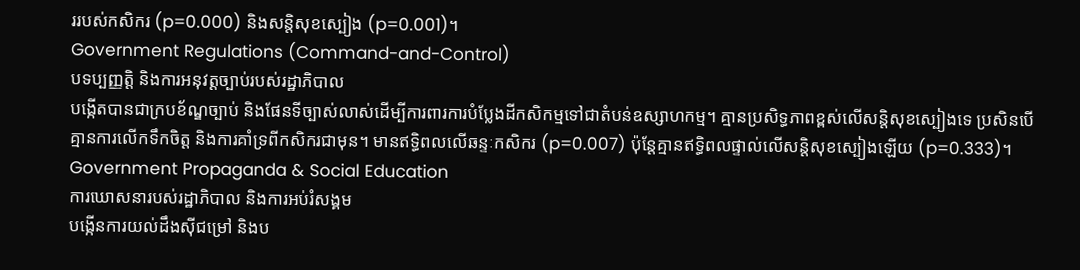ររបស់កសិករ (p=0.000) និងសន្តិសុខស្បៀង (p=0.001)។
Government Regulations (Command-and-Control)
បទប្បញ្ញត្តិ និងការអនុវត្តច្បាប់របស់រដ្ឋាភិបាល
បង្កើតបានជាក្របខ័ណ្ឌច្បាប់ និងផែនទីច្បាស់លាស់ដើម្បីការពារការបំប្លែងដីកសិកម្មទៅជាតំបន់ឧស្សាហកម្ម។ គ្មានប្រសិទ្ធភាពខ្ពស់លើសន្តិសុខស្បៀងទេ ប្រសិនបើគ្មានការលើកទឹកចិត្ត និងការគាំទ្រពីកសិករជាមុន។ មានឥទ្ធិពលលើឆន្ទៈកសិករ (p=0.007) ប៉ុន្តែគ្មានឥទ្ធិពលផ្ទាល់លើសន្តិសុខស្បៀងឡើយ (p=0.333)។
Government Propaganda & Social Education
ការឃោសនារបស់រដ្ឋាភិបាល និងការអប់រំសង្គម
បង្កើនការយល់ដឹងស៊ីជម្រៅ និងប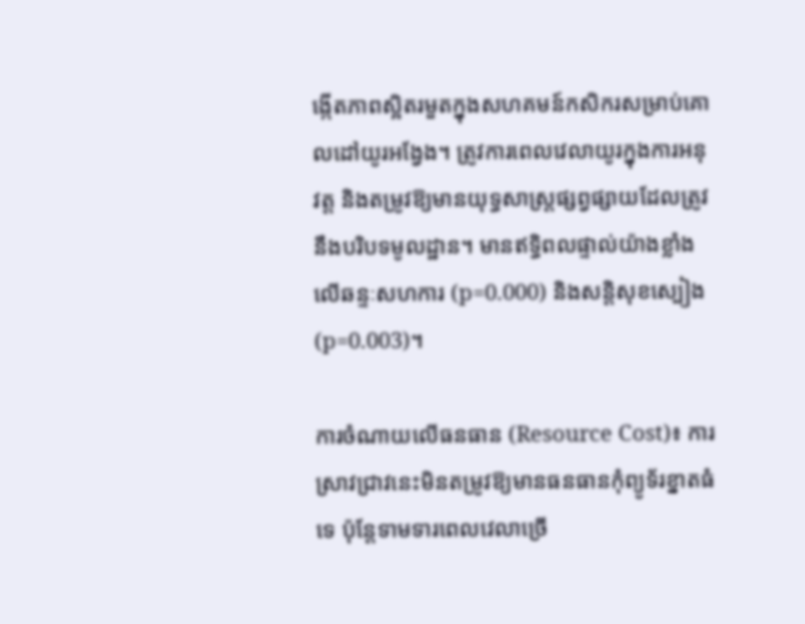ង្កើតភាពស្អិតរមួតក្នុងសហគមន៍កសិករសម្រាប់គោលដៅយូរអង្វែង។ ត្រូវការពេលវេលាយូរក្នុងការអនុវត្ត និងតម្រូវឱ្យមានយុទ្ធសាស្ត្រផ្សព្វផ្សាយដែលត្រូវនឹងបរិបទមូលដ្ឋាន។ មានឥទ្ធិពលផ្ទាល់យ៉ាងខ្លាំងលើឆន្ទៈសហការ (p=0.000) និងសន្តិសុខស្បៀង (p=0.003)។

ការចំណាយលើធនធាន (Resource Cost)៖ ការស្រាវជ្រាវនេះមិនតម្រូវឱ្យមានធនធានកុំព្យូទ័រខ្នាតធំទេ ប៉ុន្តែទាមទារពេលវេលាច្រើ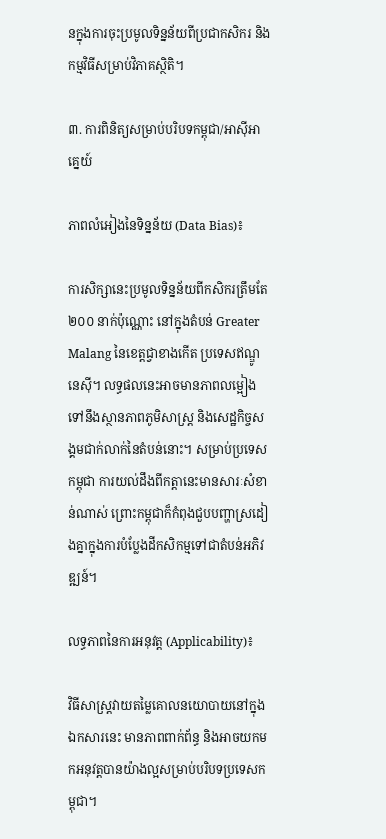នក្នុងការចុះប្រមូលទិន្នន័យពីប្រជាកសិករ និងកម្មវិធីសម្រាប់វិភាគស្ថិតិ។

៣. ការពិនិត្យសម្រាប់បរិបទកម្ពុជា/អាស៊ីអាគ្នេយ៍

ភាពលំអៀងនៃទិន្នន័យ (Data Bias)៖

ការសិក្សានេះប្រមូលទិន្នន័យពីកសិករត្រឹមតែ ២០០ នាក់ប៉ុណ្ណោះ នៅក្នុងតំបន់ Greater Malang នៃខេត្តជ្វាខាងកើត ប្រទេសឥណ្ឌូនេស៊ី។ លទ្ធផលនេះអាចមានភាពលម្អៀងទៅនឹងស្ថានភាពភូមិសាស្ត្រ និងសេដ្ឋកិច្ចសង្គមជាក់លាក់នៃតំបន់នោះ។ សម្រាប់ប្រទេសកម្ពុជា ការយល់ដឹងពីកត្តានេះមានសារៈសំខាន់ណាស់ ព្រោះកម្ពុជាក៏កំពុងជួបបញ្ហាស្រដៀងគ្នាក្នុងការបំប្លែងដីកសិកម្មទៅជាតំបន់អភិវឌ្ឍន៍។

លទ្ធភាពនៃការអនុវត្ត (Applicability)៖

វិធីសាស្ត្រវាយតម្លៃគោលនយោបាយនៅក្នុងឯកសារនេះ មានភាពពាក់ព័ន្ធ និងអាចយកមកអនុវត្តបានយ៉ាងល្អសម្រាប់បរិបទប្រទេសកម្ពុជា។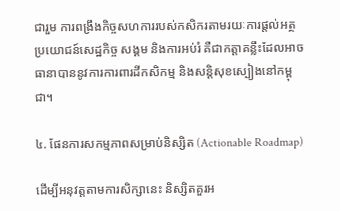ជារួម ការពង្រឹងកិច្ចសហការរបស់កសិករតាមរយៈការផ្តល់អត្ថប្រយោជន៍សេដ្ឋកិច្ច សង្គម និងការអប់រំ គឺជាកត្តាគន្លឹះដែលអាចធានាបាននូវការការពារដីកសិកម្ម និងសន្តិសុខស្បៀងនៅកម្ពុជា។

៤. ផែនការសកម្មភាពសម្រាប់និស្សិត (Actionable Roadmap)

ដើម្បីអនុវត្តតាមការសិក្សានេះ និស្សិតគួរអ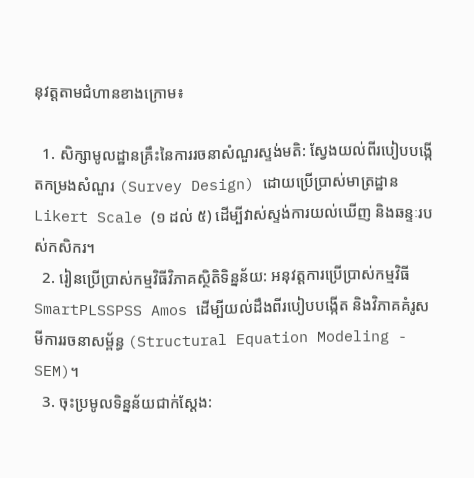នុវត្តតាមជំហានខាងក្រោម៖

  1. សិក្សាមូលដ្ឋានគ្រឹះនៃការរចនាសំណួរស្ទង់មតិ: ស្វែងយល់ពីរបៀបបង្កើតកម្រងសំណួរ (Survey Design) ដោយប្រើប្រាស់មាត្រដ្ឋាន Likert Scale (១ ដល់ ៥) ដើម្បីវាស់ស្ទង់ការយល់ឃើញ និងឆន្ទៈរបស់កសិករ។
  2. រៀនប្រើប្រាស់កម្មវិធីវិភាគស្ថិតិទិន្នន័យ: អនុវត្តការប្រើប្រាស់កម្មវិធី SmartPLSSPSS Amos ដើម្បីយល់ដឹងពីរបៀបបង្កើត និងវិភាគគំរូសមីការរចនាសម្ព័ន្ធ (Structural Equation Modeling - SEM)។
  3. ចុះប្រមូលទិន្នន័យជាក់ស្តែង: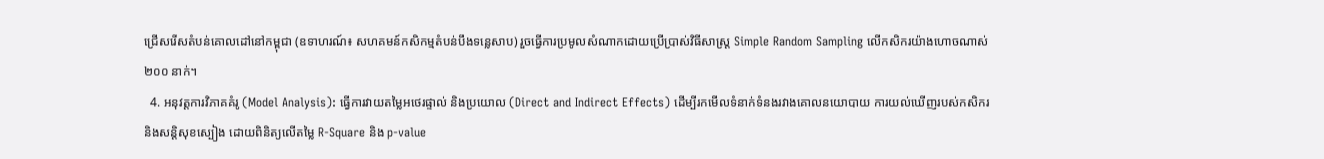ជ្រើសរើសតំបន់គោលដៅនៅកម្ពុជា (ឧទាហរណ៍៖ សហគមន៍កសិកម្មតំបន់បឹងទន្លេសាប) រួចធ្វើការប្រមូលសំណាកដោយប្រើប្រាស់វិធីសាស្ត្រ Simple Random Sampling លើកសិករយ៉ាងហោចណាស់ ២០០ នាក់។
  4. អនុវត្តការវិភាគគំរូ (Model Analysis): ធ្វើការវាយតម្លៃអថេរផ្ទាល់ និងប្រយោល (Direct and Indirect Effects) ដើម្បីរកមើលទំនាក់ទំនងរវាងគោលនយោបាយ ការយល់ឃើញរបស់កសិករ និងសន្តិសុខស្បៀង ដោយពិនិត្យលើតម្លៃ R-Square និង p-value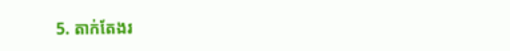5. តាក់តែងរ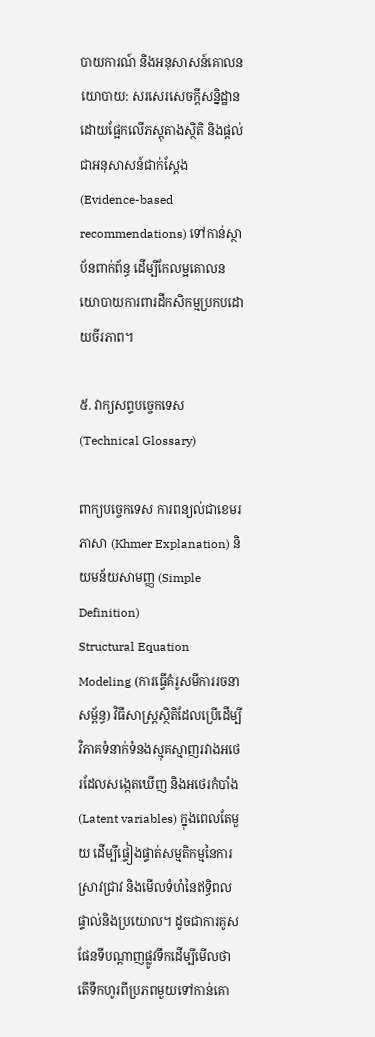បាយការណ៍ និងអនុសាសន៍គោលនយោបាយ: សរសេរសេចក្តីសន្និដ្ឋានដោយផ្អែកលើភស្តុតាងស្ថិតិ និងផ្តល់ជាអនុសាសន៍ជាក់ស្តែង (Evidence-based recommendations) ទៅកាន់ស្ថាប័នពាក់ព័ន្ធ ដើម្បីកែលម្អគោលនយោបាយការពារដីកសិកម្មប្រកបដោយចីរភាព។

៥. វាក្យសព្ទបច្ចេកទេស (Technical Glossary)

ពាក្យបច្ចេកទេស ការពន្យល់ជាខេមរភាសា (Khmer Explanation) និយមន័យសាមញ្ញ (Simple Definition)
Structural Equation Modeling (ការធ្វើគំរូសមីការរចនាសម្ព័ន្ធ) វិធីសាស្ត្រស្ថិតិដែលប្រើដើម្បីវិភាគទំនាក់ទំនងស្មុគស្មាញរវាងអថេរដែលសង្កេតឃើញ និងអថេរកំបាំង (Latent variables) ក្នុងពេលតែមួយ ដើម្បីផ្ទៀងផ្ទាត់សម្មតិកម្មនៃការស្រាវជ្រាវ និងមើលទំហំនៃឥទ្ធិពលផ្ទាល់និងប្រយោល។ ដូចជាការគូសផែនទីបណ្តាញផ្លូវទឹកដើម្បីមើលថាតើទឹកហូរពីប្រភពមួយទៅកាន់គោ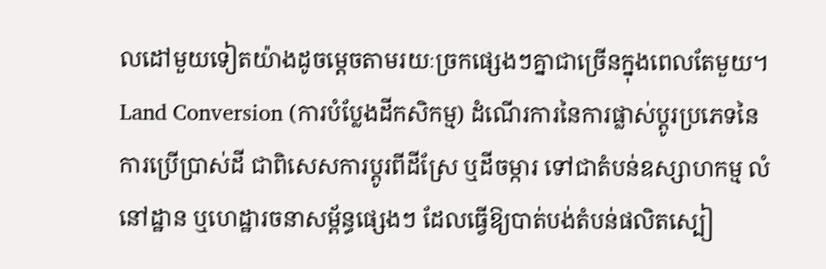លដៅមួយទៀតយ៉ាងដូចម្តេចតាមរយៈច្រកផ្សេងៗគ្នាជាច្រើនក្នុងពេលតែមួយ។
Land Conversion (ការបំប្លែងដីកសិកម្ម) ដំណើរការនៃការផ្លាស់ប្តូរប្រភេទនៃការប្រើប្រាស់ដី ជាពិសេសការប្តូរពីដីស្រែ ឬដីចម្ការ ទៅជាតំបន់ឧស្សាហកម្ម លំនៅដ្ឋាន ឬហេដ្ឋារចនាសម្ព័ន្ធផ្សេងៗ ដែលធ្វើឱ្យបាត់បង់តំបន់ផលិតស្បៀ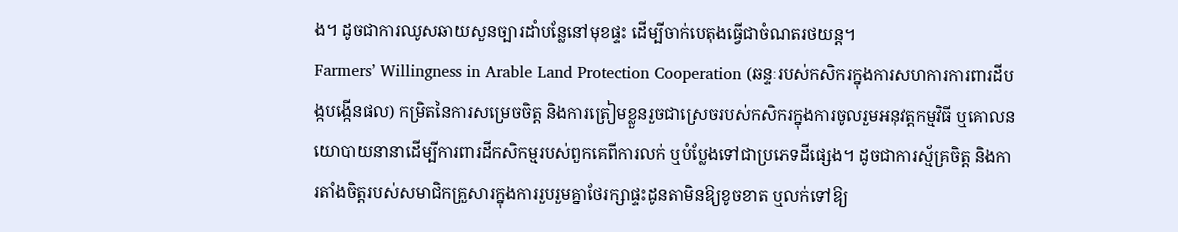ង។ ដូចជាការឈូសឆាយសួនច្បារដាំបន្លែនៅមុខផ្ទះ ដើម្បីចាក់បេតុងធ្វើជាចំណតរថយន្ត។
Farmers’ Willingness in Arable Land Protection Cooperation (ឆន្ទៈរបស់កសិករក្នុងការសហការការពារដីបង្កបង្កើនផល) កម្រិតនៃការសម្រេចចិត្ត និងការត្រៀមខ្លួនរួចជាស្រេចរបស់កសិករក្នុងការចូលរួមអនុវត្តកម្មវិធី ឬគោលនយោបាយនានាដើម្បីការពារដីកសិកម្មរបស់ពួកគេពីការលក់ ឬបំប្លែងទៅជាប្រភេទដីផ្សេង។ ដូចជាការស្ម័គ្រចិត្ត និងការតាំងចិត្តរបស់សមាជិកគ្រួសារក្នុងការរួបរួមគ្នាថែរក្សាផ្ទះដូនតាមិនឱ្យខូចខាត ឬលក់ទៅឱ្យ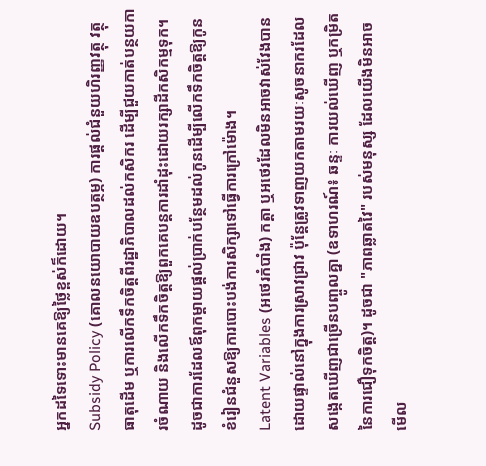អ្នកដទៃទោះមានគេឱ្យថ្លៃខ្ពស់ក៏ដោយ។
Subsidy Policy (គោលនយោបាយឧបត្ថម្ភ) ការផ្តល់ជំនួយហិរញ្ញវត្ថុ វត្ថុធាតុដើម ឬការលើកទឹកចិត្តពីរដ្ឋាភិបាលដល់កសិករ ដើម្បីជួយកាត់បន្ថយការចំណាយ និងលើកទឹកចិត្តឱ្យពួកគេបន្តការដាំដុះដោយរក្សាដីកសិកម្មទុក។ ដូចជាការដែលឪពុកម្តាយផ្តល់ប្រាក់បន្ថែមដល់កូនដើម្បីលើកទឹកចិត្តឱ្យកូនខំរៀនជំនួសឱ្យការបោះបង់ការសិក្សាទៅធ្វើការក្រៅម៉ោង។
Latent Variables (អថេរកំបាំង) កត្តា ឬអថេរដែលមិនអាចវាស់វែងបានដោយផ្ទាល់នៅក្នុងការស្រាវជ្រាវ ប៉ុន្តែត្រូវទាញយកតាមរយៈសូចនាករដែលសង្កេតឃើញជាច្រើនបញ្ចូលគ្នា (ឧទាហរណ៍៖ ឆន្ទៈ ការយល់ឃើញ ឬកម្រិតនៃការជឿទុកចិត្ត)។ ដូចជា "ភាពឆ្លាតវៃ" របស់មនុស្ស ដែលយើងមិនអាចមើល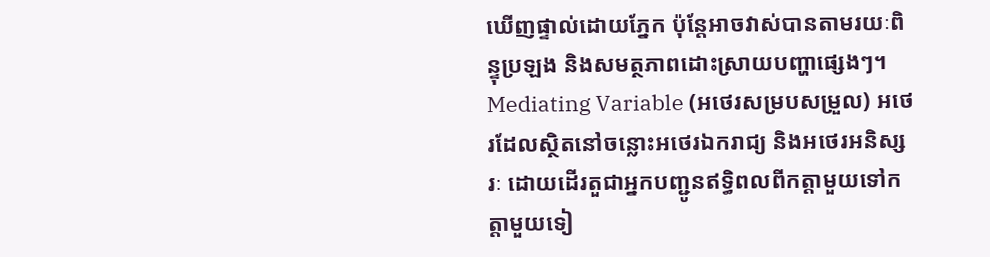ឃើញផ្ទាល់ដោយភ្នែក ប៉ុន្តែអាចវាស់បានតាមរយៈពិន្ទុប្រឡង និងសមត្ថភាពដោះស្រាយបញ្ហាផ្សេងៗ។
Mediating Variable (អថេរសម្របសម្រួល) អថេរដែលស្ថិតនៅចន្លោះអថេរឯករាជ្យ និងអថេរអនិស្សរៈ ដោយដើរតួជាអ្នកបញ្ជូនឥទ្ធិពលពីកត្តាមួយទៅកត្តាមួយទៀ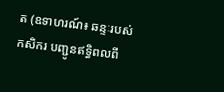ត (ឧទាហរណ៍៖ ឆន្ទៈរបស់កសិករ បញ្ជូនឥទ្ធិពលពី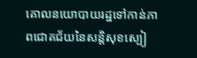គោលនយោបាយរដ្ឋទៅកាន់ភាពជោគជ័យនៃសន្តិសុខស្បៀ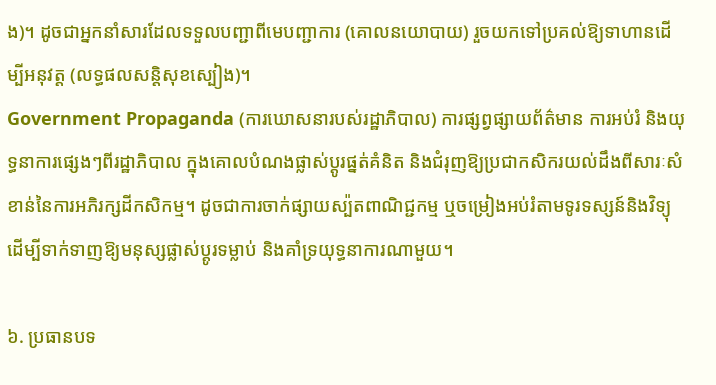ង)។ ដូចជាអ្នកនាំសារដែលទទួលបញ្ជាពីមេបញ្ជាការ (គោលនយោបាយ) រួចយកទៅប្រគល់ឱ្យទាហានដើម្បីអនុវត្ត (លទ្ធផលសន្តិសុខស្បៀង)។
Government Propaganda (ការឃោសនារបស់រដ្ឋាភិបាល) ការផ្សព្វផ្សាយព័ត៌មាន ការអប់រំ និងយុទ្ធនាការផ្សេងៗពីរដ្ឋាភិបាល ក្នុងគោលបំណងផ្លាស់ប្តូរផ្នត់គំនិត និងជំរុញឱ្យប្រជាកសិករយល់ដឹងពីសារៈសំខាន់នៃការអភិរក្សដីកសិកម្ម។ ដូចជាការចាក់ផ្សាយស្ប៉តពាណិជ្ជកម្ម ឬចម្រៀងអប់រំតាមទូរទស្សន៍និងវិទ្យុ ដើម្បីទាក់ទាញឱ្យមនុស្សផ្លាស់ប្តូរទម្លាប់ និងគាំទ្រយុទ្ធនាការណាមួយ។

៦. ប្រធានបទ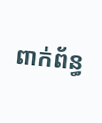ពាក់ព័ន្ធ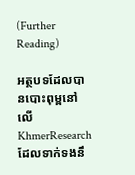(Further Reading)

អត្ថបទដែលបានបោះពុម្ពនៅលើ KhmerResearch ដែលទាក់ទងនឹ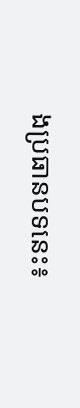ងប្រធានបទនេះ៖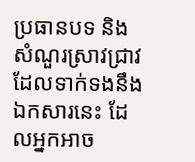ប្រធានបទ និងសំណួរស្រាវជ្រាវដែលទាក់ទងនឹងឯកសារនេះ ដែលអ្នកអាច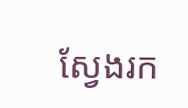ស្វែងរក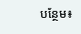បន្ថែម៖